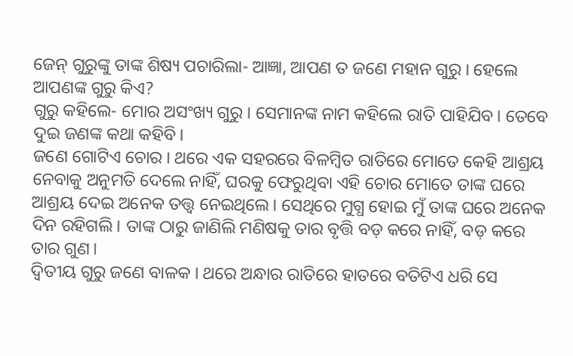ଜେନ୍ ଗୁରୁଙ୍କୁ ତାଙ୍କ ଶିଷ୍ୟ ପଚାରିଲା- ଆଜ୍ଞା, ଆପଣ ତ ଜଣେ ମହାନ ଗୁରୁ। ହେଲେ ଆପଣଙ୍କ ଗୁରୁ କିଏ?
ଗୁରୁ କହିଲେ- ମୋର ଅସଂଖ୍ୟ ଗୁରୁ। ସେମାନଙ୍କ ନାମ କହିଲେ ରାତି ପାହିଯିବ। ତେବେ ଦୁଇ ଜଣଙ୍କ କଥା କହିବି।
ଜଣେ ଗୋଟିଏ ଚୋର। ଥରେ ଏକ ସହରରେ ବିଳମ୍ବିତ ରାତିରେ ମୋତେ କେହି ଆଶ୍ରୟ ନେବାକୁ ଅନୁମତି ଦେଲେ ନାହିଁ, ଘରକୁ ଫେରୁଥିବା ଏହି ଚୋର ମୋତେ ତାଙ୍କ ଘରେ ଆଶ୍ରୟ ଦେଇ ଅନେକ ତତ୍ତ୍ବ ନେଇଥିଲେ। ସେଥିରେ ମୁଗ୍ଧ ହୋଇ ମୁଁ ତାଙ୍କ ଘରେ ଅନେକ ଦିନ ରହିଗଲି। ତାଙ୍କ ଠାରୁ ଜାଣିଲି ମଣିଷକୁ ତାର ବୃତ୍ତି ବଡ଼ କରେ ନାହିଁ, ବଡ଼ କରେ ତାର ଗୁଣ।
ଦ୍ବିତୀୟ ଗୁରୁ ଜଣେ ବାଳକ। ଥରେ ଅନ୍ଧାର ରାତିରେ ହାତରେ ବତିଟିଏ ଧରି ସେ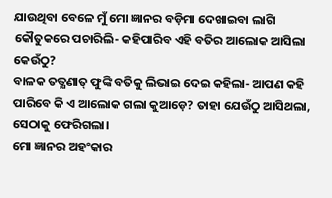ଯାଉଥିବା ବେଳେ ମୁଁ ମୋ ଜ୍ଞାନର ବଡ଼ିମା ଦେଖାଇବା ଲାଗି କୌତୁକରେ ପଚାରିଲି- କହିପାରିବ ଏହି ବତିର ଆଲୋକ ଆସିଲା କେଉଁଠୁ?
ବାଳକ ତତ୍କ୍ଷଣାତ୍ ଫୁଙ୍କି ବତିକୁ ଲିଭାଇ ଦେଇ କହିଲା- ଆପଣ କହି ପାରିବେ କି ଏ ଆଲୋକ ଗଲା କୁଆଡ଼େ? ତାହା ଯେଉଁଠୁ ଆସିଥଲା, ସେଠାକୁ ଫେରିଗଲା।
ମୋ ଜ୍ଞାନର ଅହଂକାର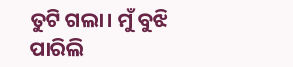ତୁଟି ଗଲା। ମୁଁ ବୁଝି ପାରିଲି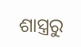ଶାସ୍ତ୍ରରୁ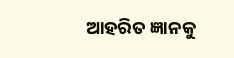ଆହରିତ ଜ୍ଞାନକୁ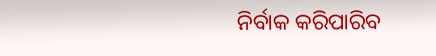ନିର୍ବାକ କରିପାରିବ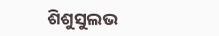ଶିଶୁସୁଲଭ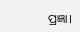ପ୍ରଜ୍ଞା।